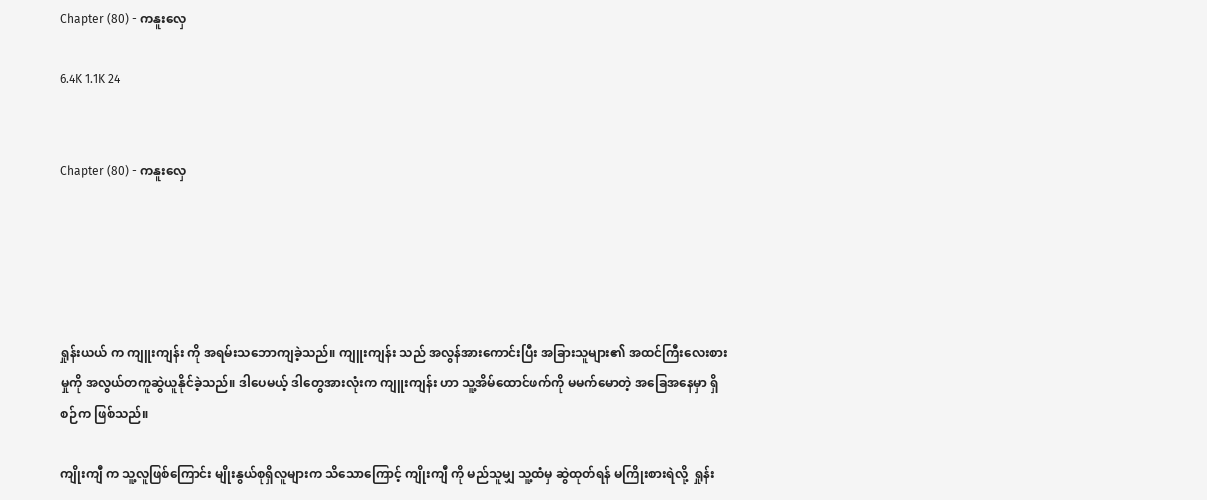Chapter (80) - ကနူးလှေ

6.4K 1.1K 24


Chapter (80) - ကနူးလှေ





ရှုန်းယယ် က ကျူးကျန်း ကို အရမ်းသဘောကျခဲ့သည်။ ကျူးကျန်း သည် အလွန်အားကောင်းပြီး အခြားသူများ၏ အထင်ကြီးလေးစားမှုကို အလွယ်တကူဆွဲယူနိုင်ခဲ့သည်။ ဒါပေမယ့် ဒါတွေအားလုံးက ကျူးကျန်း ဟာ သူ့အိမ်ထောင်ဖက်ကို မမက်မောတဲ့ အခြေအနေမှာ ရှိစဉ်က ဖြစ်သည်။

ကျိုးကျီ က သူ့လူဖြစ်ကြောင်း မျိုးနွယ်စုရှိလူများက သိသောကြောင့် ကျိုးကျီ ကို မည်သူမျှ သူ့ထံမှ ဆွဲထုတ်ရန် မကြိုးစားရဲလို့  ရှုန်း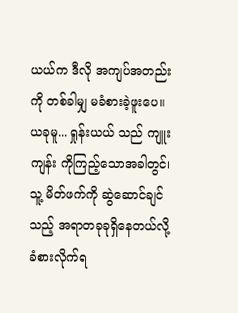ယယ်က ဒီလို အကျပ်အတည်းကို တစ်ခါမျှ မခံစားခဲ့ဖူးပေ။ ယခုမူ... ရှုန်းယယ် သည် ကျူးကျန်း ကိုကြည့်သောအခါတွင်၊ သူ့ မိတ်ဖက်ကို ဆွဲဆောင်ချင်သည့် အရာတခုခုရှိနေတယ်လို့ ခံစားလိုက်ရ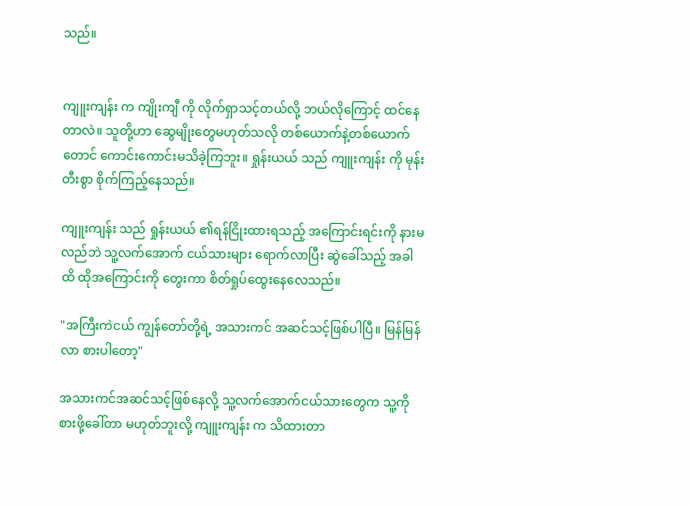သည်။


ကျူးကျန်း က ကျိုးကျီ ကို လိုက်ရှာသင့်တယ်လို့ ဘယ်လိုကြောင့် ထင်နေတာလဲ။ သူတို့ဟာ ဆွေမျိုးတွေမဟုတ်သလို တစ်ယောက်နဲ့တစ်ယောက်တောင် ကောင်းကောင်းမသိခဲ့ကြဘူး။ ရှုန်းယယ် သည် ကျူးကျန်း ကို မုန်းတီးစွာ စိုက်ကြည့်နေသည်။

ကျူးကျန်း သည် ရှုန်းယယ် ၏ရန်ငြိုးထားရသည့် အကြောင်းရင်းကို နားမလည်ဘဲ သူ့လက်အောက် ငယ်သားများ ရောက်လာပြီး ဆွဲခေါ်သည့် အခါထိ ထိုအကြောင်းကို တွေးကာ စိတ်ရှုပ်ထွေးနေလေသည်။

"အကြီးကဲငယ် ကျွန်တော်တို့ရဲ့ အသားကင် အဆင်သင့်ဖြစ်ပါပြီ။ မြန်မြန်လာ စားပါတော့"

အသားကင်အဆင်သင့်ဖြစ်နေလို့ သူ့လက်အောက်ငယ်သားတွေက သူ့ကိုစားဖို့ခေါ်တာ မဟုတ်ဘူးလို့ ကျူးကျန်း က သိထားတာ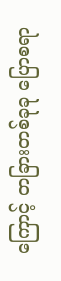ကြောင့် တခြားတစ်ခုခု ပြောစရာ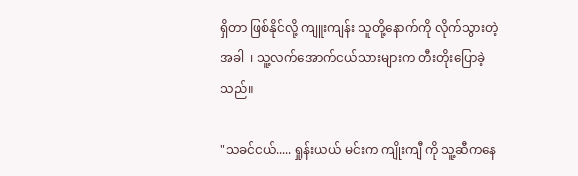ရှိတာ ဖြစ်နိုင်လို့ ကျူးကျန်း သူတို့နောက်ကို လိုက်သွားတဲ့အခါ  ၊ သူ့လက်အောက်ငယ်သားများက တီးတိုးပြောခဲ့သည်။

"သခင်ငယ်..... ရှုန်းယယ် မင်းက ကျိုးကျီ ကို သူ့ဆီကနေ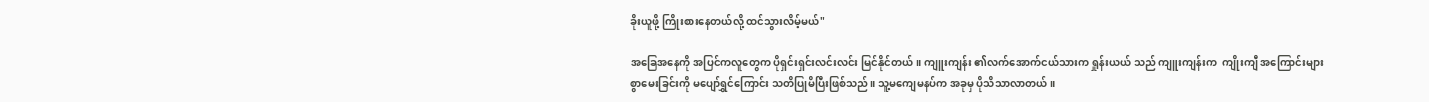ခိုးယူဖို့ ကြိုးစားနေတယ်လို့ ထင်သွားလိမ့်မယ်"

အခြေအနေကို အပြင်ကလူတွေက ပိုရှင်းရှင်းလင်းလင်း မြင်နိုင်တယ်။ ကျူးကျန်း ၏လက်အောက်ငယ်သားက ရှုန်းယယ် သည် ကျူးကျန်းက  ကျိုးကျီ အကြောင်းများစွာမေးခြင်းကို မပျော်ရွှင်ကြောင်း သတိပြုမိပြီးဖြစ်သည်။ သူ့မကျေမနပ်က အခုမှ ပိုသိသာလာတယ်။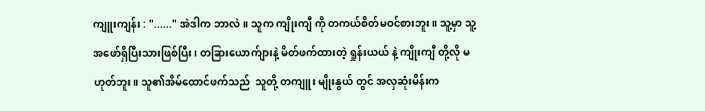ကျူးကျန်း : "......" အဲဒါက ဘာလဲ။ သူက ကျိုးကျီ ကို တကယ်စိတ်မဝင်စားဘူး။ သူ့မှာ သူ့အဖော်ရှိပြီးသားဖြစ်ပြီး၊ တခြားယောက်ျားနဲ့ မိတ်ဖက်ထားတဲ့ ရှုန်းယယ် နဲ့ ကျိုးကျီ တို့လို မဟုတ်ဘူး။ သူ၏အိမ်ထောင်ဖက်သည်  သူတို့ တကျူး မျိုးနွယ် တွင် အလှဆုံးမိန်းက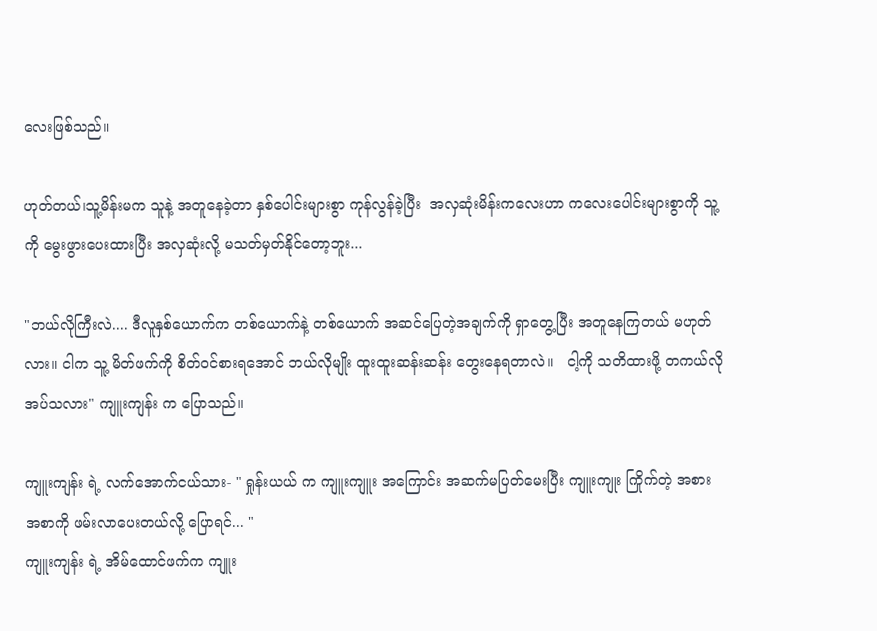လေးဖြစ်သည်။

ဟုတ်တယ်၊သူ့မိန်းမက သူနဲ့ အတူနေခဲ့တာ နှစ်ပေါင်းများစွာ ကုန်လွန်ခဲ့ပြီး  အလှဆုံးမိန်းကလေးဟာ ကလေးပေါင်းများစွာကို သူ့ကို မွေးဖွားပေးထားပြီး အလှဆုံးလို့ မသတ်မှတ်နိုင်တော့ဘူး...

"ဘယ်လိုကြီးလဲ.... ဒီလူနှစ်ယောက်က တစ်ယောက်နဲ့ တစ်ယောက် အဆင်ပြေတဲ့အချက်ကို ရှာတွေ့ပြီး အတူနေကြတယ် မဟုတ်လား။ ငါက သူ့ မိတ်ဖက်ကို စိတ်ဝင်စားရအောင် ဘယ်လိုမျိုး ထူးထူးဆန်းဆန်း တွေးနေရတာလဲ။   ငါ့ကို သတိထားဖို့ တကယ်လိုအပ်သလား" ကျူးကျန်း က ပြောသည်။

ကျူးကျန်း ရဲ့ လက်အောက်ငယ်သား- " ရှုန်းယယ် က ကျူးကျူး အကြောင်း အဆက်မပြတ်မေးပြီး ကျူးကျုး ကြိုက်တဲ့ အစားအစာကို ဖမ်းလာပေးတယ်လို့ ပြောရင်... "
ကျူးကျန်း ရဲ့ အိမ်ထောင်ဖက်က ကျူး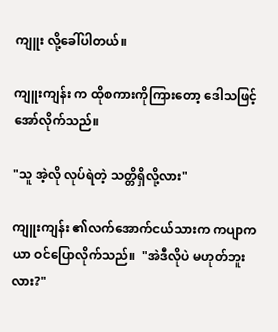ကျူး လို့ခေါ်ပါတယ်။

ကျူးကျန်း က ထိုစကားကိုကြားတော့ ဒေါသဖြင့် အော်လိုက်သည်။

"သူ အဲ့လို လုပ်ရဲတဲ့ သတ္တိရှိလို့လား"

ကျူးကျန်း ၏လက်အောက်ငယ်သားက ကပျာကယာ ဝင်ပြောလိုက်သည်။  "အဲဒီလိုပဲ မဟုတ်ဘူးလား?"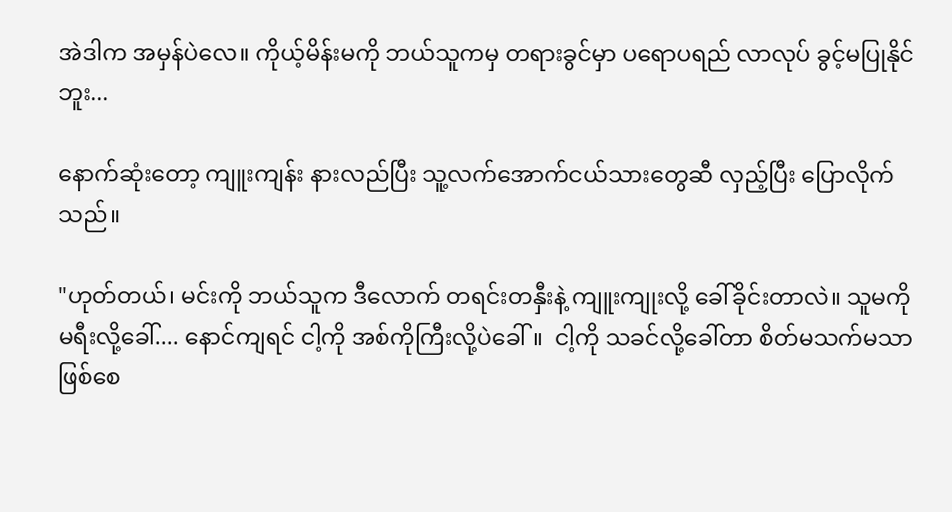အဲဒါက အမှန်ပဲလေ။ ကိုယ့်မိန်းမကို ဘယ်သူကမှ တရားခွင်မှာ ပရောပရည် လာလုပ် ခွင့်မပြုနိုင်ဘူး...

နောက်ဆုံးတော့ ကျူးကျန်း နားလည်ပြီး သူ့လက်အောက်ငယ်သားတွေဆီ လှည့်ပြီး ပြောလိုက်သည်။

"ဟုတ်တယ်၊ မင်းကို ဘယ်သူက ဒီလောက် တရင်းတနှီးနဲ့ ကျူးကျုးလို့ ခေါ်ခိုင်းတာလဲ။ သူမကို မရီးလို့ခေါ်.... နောင်ကျရင် ငါ့ကို အစ်ကိုကြီးလို့ပဲခေါ်။  ငါ့ကို သခင်လို့ခေါ်တာ စိတ်မသက်မသာဖြစ်စေ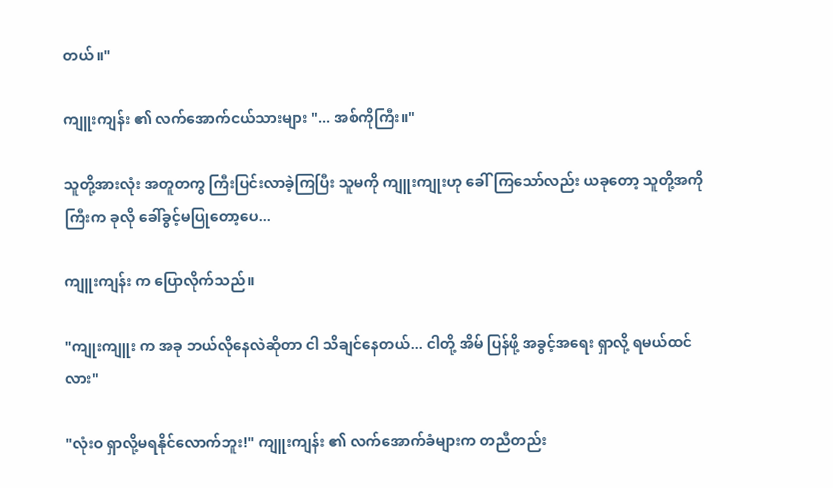တယ်။"

ကျူးကျန်း ၏ လက်အောက်ငယ်သားများ "... အစ်ကိုကြီး။"

သူတို့အားလုံး အတူတကွ ကြီးပြင်းလာခဲ့ကြပြီး သူမကို ကျူးကျုးဟု ခေါ်ကြသော်လည်း ယခုတော့ သူတို့အကိုကြီးက ခုလို ခေါ်ခွင့်မပြုတော့ပေ...

ကျူးကျန်း က ပြောလိုက်သည်။

"ကျုးကျူး က အခု ဘယ်လိုနေလဲဆိုတာ ငါ သိချင်နေတယ်... ငါတို့ အိမ် ပြန်ဖို့ အခွင့်အရေး ရှာလို့ ရမယ်ထင်လား"

"လုံးဝ ရှာလို့မရနိုင်လောက်ဘူး!" ကျူးကျန်း ၏ လက်အောက်ခံများက တညီတည်း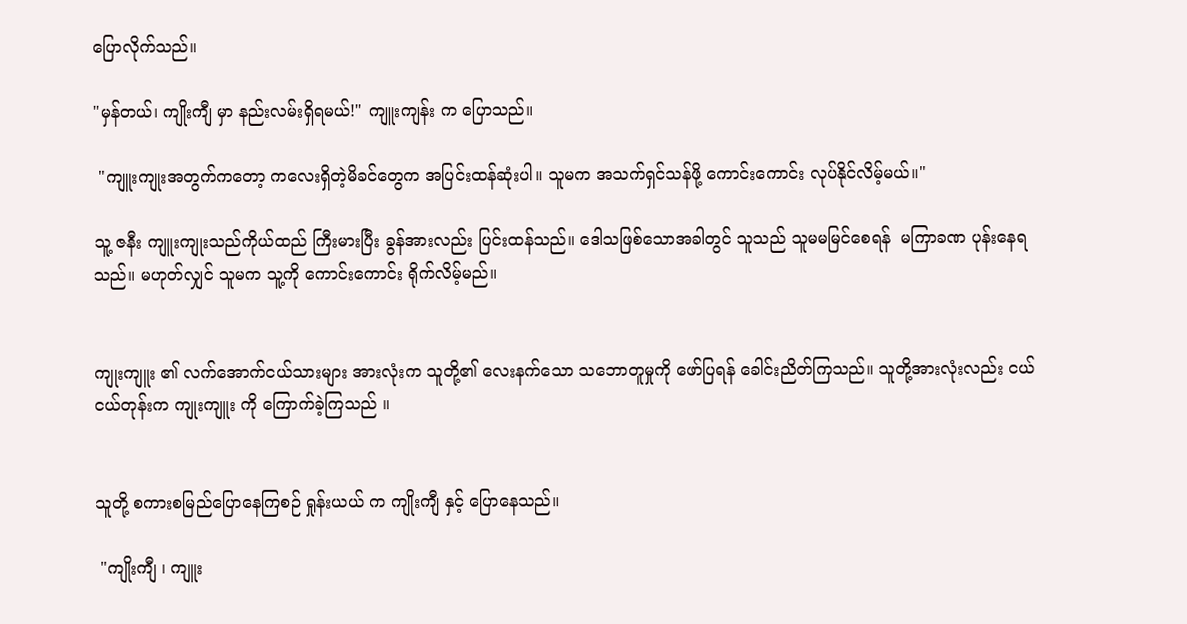ပြောလိုက်သည်။

"မှန်တယ်၊ ကျိုးကျီ မှာ နည်းလမ်းရှိရမယ်!" ကျူးကျန်း က ပြောသည်။

 "ကျူးကျုးအတွက်ကတော့ ကလေးရှိတဲ့မိခင်တွေက အပြင်းထန်ဆုံးပါ။ သူမက အသက်ရှင်သန်ဖို့ ကောင်းကောင်း လုပ်နိုင်လိမ့်မယ်။"

သူ့ ဇနီး ကျူးကျုးသည်ကိုယ်ထည် ကြီးမားပြီး ခွန်အားလည်း ပြင်းထန်သည်။ ဒေါသဖြစ်သောအခါတွင် သူသည် သူမမမြင်စေရန်  မကြာခဏ ပုန်းနေရသည်။ မဟုတ်လျှင် သူမက သူ့ကို ကောင်းကောင်း ရိုက်လိမ့်မည်။


ကျုးကျူး ၏ လက်အောက်ငယ်သားများ အားလုံးက သူတို့၏ လေးနက်သော သဘောတူမှုကို ဖော်ပြရန် ခေါင်းညိတ်ကြသည်။ သူတို့အားလုံးလည်း ငယ်ငယ်တုန်းက ကျုးကျူး ကို ကြောက်ခဲ့ကြသည် ။


သူတို့ စကားစမြည်ပြောနေကြစဉ် ရှုန်းယယ် က ကျိုးကျီ နှင့် ပြောနေသည်။

 "ကျိုးကျီ ၊ ကျူး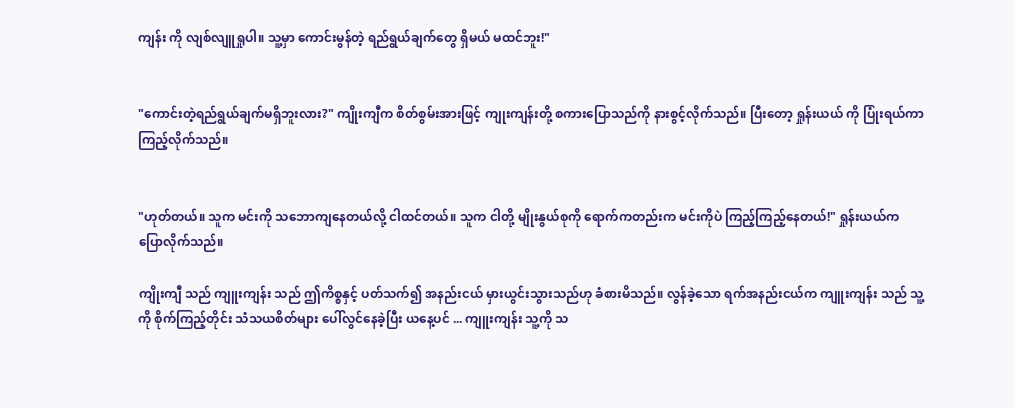ကျန်း ကို လျစ်လျူရှုပါ။ သူ့မှာ ကောင်းမွန်တဲ့ ရည်ရွယ်ချက်တွေ ရှိမယ် မထင်ဘူး!"


"ကောင်းတဲ့ရည်ရွယ်ချက်မရှိဘူးလား?" ကျိုးကျီက စိတ်စွမ်းအားဖြင့် ကျုးကျန်းတို့ စကားပြောသည်ကို နားစွင့်လိုက်သည်။ ပြီးတော့ ရှုန်းယယ် ကို ပြုံးရယ်ကာ ကြည့်လိုက်သည်။


"ဟုတ်တယ်။ သူက မင်းကို သဘောကျနေတယ်လို့ ငါထင်တယ်။ သူက ငါတို့ မျိုးနွယ်စုကို ရောက်ကတည်းက မင်းကိုပဲ ကြည့်ကြည့်နေတယ်!" ရှုန်းယယ်က ပြောလိုက်သည်။

ကျိုးကျီ သည် ကျူးကျန်း သည် ဤကိစ္စနှင့် ပတ်သက်၍ အနည်းငယ် မှားယွင်းသွားသည်ဟု ခံစားမိသည်။ လွန်ခဲ့သော ရက်အနည်းငယ်က ကျူးကျန်း သည် သူ့ကို စိုက်ကြည့်တိုင်း သံသယစိတ်များ ပေါ်လွင်နေခဲ့ပြီး ယနေ့ပင် ... ကျူးကျန်း သူ့ကို သ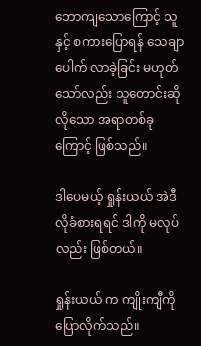ဘောကျသောကြောင့် သူနှင့် စကားပြောရန် သေချာပေါက် လာခဲ့ခြင်း မဟုတ်သော်လည်း သူတောင်းဆိုလိုသော အရာတစ်ခုကြောင့် ဖြစ်သည်။

ဒါပေမယ့် ရှုန်းယယ် အဲဒီလိုခံစားရရင် ဒါကို မလုပ်လည်း ဖြစ်တယ်။

ရှုန်းယယ် က ကျိုးကျီကိုပြောလိုက်သည်။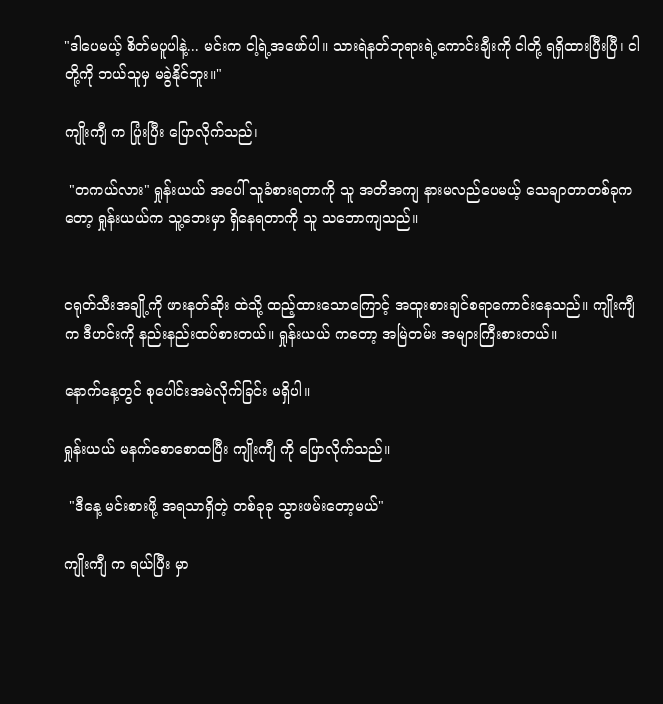"ဒါပေမယ့် စိတ်မပူပါနဲ့... မင်းက ငါ့ရဲ့အဖော်ပါ။ သားရဲနတ်ဘုရားရဲ့ကောင်းချီးကို ငါတို့ ရရှိထားပြီးပြီ၊ ငါတို့ကို ဘယ်သူမှ မခွဲနိုင်ဘူး။"

ကျိုးကျီ က ပြုံးပြီး ပြောလိုက်သည်၊

 "တကယ်လား" ရှုန်းယယ် အပေါ် သူခံစားရတာကို သူ အတိအကျ နားမလည်ပေမယ့် သေချာတာတစ်ခုကတော့ ရှုန်းယယ်က သူ့ဘေးမှာ ရှိနေရတာကို သူ သဘောကျသည်။


ငရုတ်သီးအချို့ကို ဖားနတ်ဆိုး ထဲသို့ ထည့်ထားသောကြောင့် အထူးစားချင်စရာကောင်းနေသည်။ ကျိုးကျီ က ဒီဟင်းကို နည်းနည်းထပ်စားတယ်။ ရှုန်းယယ် ကတော့ အမြဲတမ်း အများကြီးစားတယ်။

နောက်နေ့တွင် စုပေါင်းအမဲလိုက်ခြင်း မရှိပါ။

ရှုန်းယယ် မနက်စောစောထပြီး ကျိုးကျီ ကို ပြောလိုက်သည်။

 "ဒီနေ့ မင်းစားဖို့ အရသာရှိတဲ့ တစ်ခုခု သွားဖမ်းတော့မယ်"

ကျိုးကျီ က ရယ်ပြီး မှာ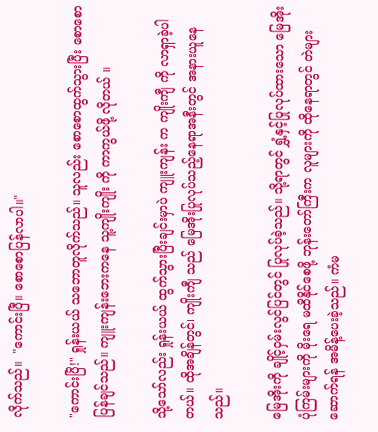လိုက်သည်။  "ကောင်းပြီ။ စောစောပြန်လာပါ။"

"ကောင်းပြိ!" ရှုန်းယယ် သဘောတူလိုက်သည်။ သူလည်း စောစောထွက်သွားပြီး စောစောပြန်ချင်သည်။ ကျူးကျန်းဘေးကနေ သူ့ကျိုးကျိုး ကို ကာကွယ်ဖို့ လိုတယ် ။

သို့သော်လည်း ရှုန်းယယ် ထွက်သွားပြီးချင်းမှာပဲ ကျူးကျန်း က ကျိုးကျီ ကို လာရှာခဲ့ပါတယ်။ ထိုအချိန်တွင်၊ ကျိုးကျီ သည် မြေအိုးပြုလုပ်သည့်နေရာအနီးတွင် အနားယူနေသည်။

မြေအိုးကို ချိုင့်ဝှမ်းလွင်ပြင်တွင် ပြုလုပ်ခဲ့သည်။ သို့ရာတွင် ရွှံ့နှင့်ပြုလုပ်ထားသော မြေအိုးပုံကြမ်းများကို မိုးရေ မထိနိုင်စေဖို့ ဘုန်းတော်ကြီးက လူများကို ထိုနေရာတွင် တဲများဆောက်ရန် အမိန့်ပေးခဲ့သည်။ ကံမ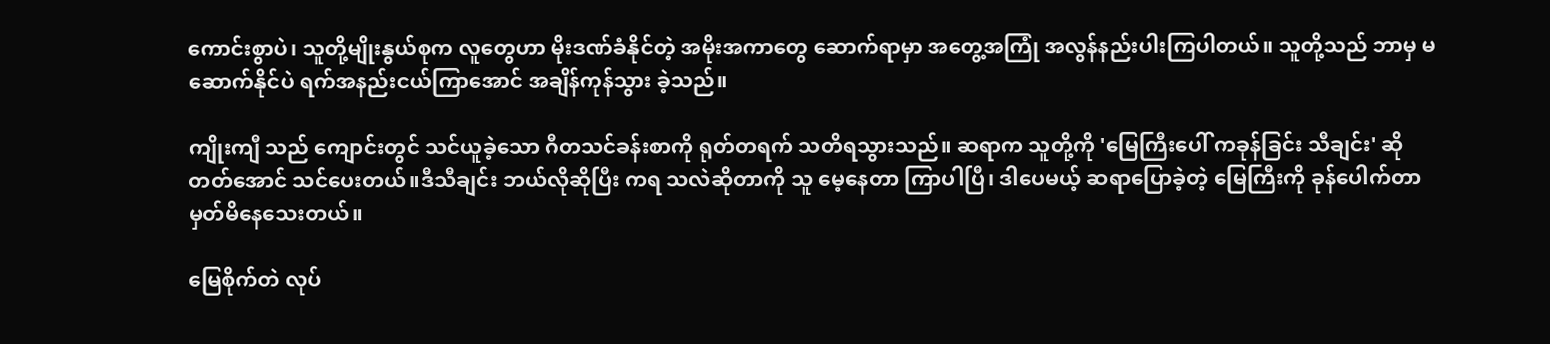ကောင်းစွာပဲ၊ သူတို့မျိုးနွယ်စုက လူတွေဟာ မိုးဒဏ်ခံနိုင်တဲ့ အမိုးအကာတွေ ဆောက်ရာမှာ အတွေ့အကြုံ အလွန်နည်းပါးကြပါတယ်။ သူတို့သည် ဘာမှ မဆောက်နိုင်ပဲ ရက်အနည်းငယ်ကြာအောင် အချိန်ကုန်သွား ခဲ့သည်။

ကျိုးကျီ သည် ကျောင်းတွင် သင်ယူခဲ့သော ဂီတသင်ခန်းစာကို ရုတ်တရက် သတိရသွားသည်။ ဆရာက သူတို့ကို 'မြေကြီးပေါ် ကခုန်ခြင်း သီချင်း' ဆိုတတ်အောင် သင်ပေးတယ်။ဒီသီချင်း ဘယ်လိုဆိုပြီး ကရ သလဲဆိုတာကို သူ မေ့နေတာ ကြာပါပြီ၊ ဒါပေမယ့် ဆရာပြောခဲ့တဲ့ မြေကြီးကို ခုန်ပေါက်တာ မှတ်မိနေသေးတယ်။

မြေစိုက်တဲ လုပ်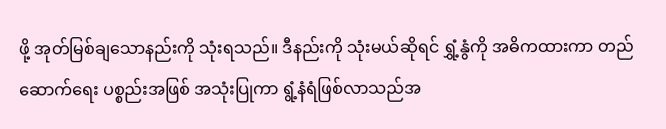ဖို့ အုတ်မြစ်ချသောနည်းကို သုံးရသည်။ ဒီနည်းကို သုံးမယ်ဆိုရင် ရွှံ့နွံကို အဓိကထားကာ တည်ဆောက်ရေး ပစ္စည်းအဖြစ် အသုံးပြုကာ ရွံ့နံရံဖြစ်လာသည်အ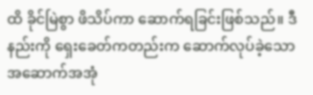ထိ ခိုင်မြဲစွာ ဖိသိပ်ကာ ဆောက်ရခြင်းဖြစ်သည်။ ဒီနည်းကို ရှေးခေတ်ကတည်းက ဆောက်လုပ်ခဲ့သော အဆောက်အအုံ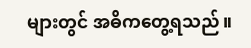များတွင် အဓိကတွေ့ရသည်။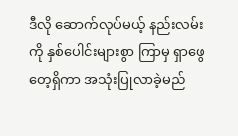ဒီလို ဆောက်လုပ်မယ့် နည်းလမ်းကို နှစ်ပေါင်းများစွာ ကြာမှ ရှာဖွေတေ့ရှိကာ အသုံးပြုလာခဲ့မည်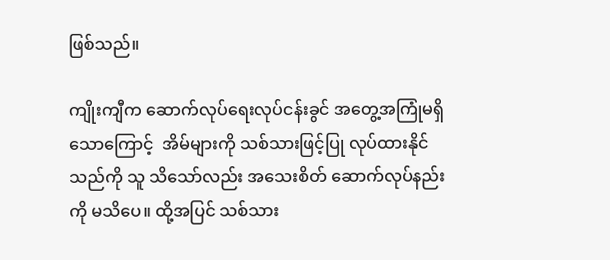ဖြစ်သည်။

ကျိုးကျီက ဆောက်လုပ်ရေးလုပ်ငန်းခွင် အတွေ့အကြုံမရှိသောကြောင့်  အိမ်များကို သစ်သားဖြင့်ပြု လုပ်ထားနိုင်သည်ကို သူ သိသော်လည်း အသေးစိတ် ဆောက်လုပ်နည်းကို မသိပေ။ ထို့အပြင် သစ်သား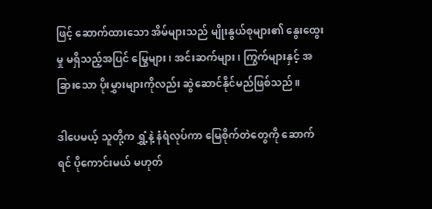ဖြင့် ဆောက်ထားသော အိမ်များသည် မျိုးနွယ်စုများ၏ နွေးထွေးမှု မရှိသည့်အပြင် မြွေများ၊ အင်းဆက်များ၊ ကြွက်များနှင့် အခြားသော ပိုးမွှားများကိုလည်း ဆွဲဆောင်နိုင်မည်ဖြစ်သည်။

ဒါပေမယ့် သူတို့က ရွှံ့နဲ့ နံရံလုပ်ကာ မြေစိုက်တဲတွေကို ဆောက်ရင် ပိုကောင်းမယ် မဟုတ်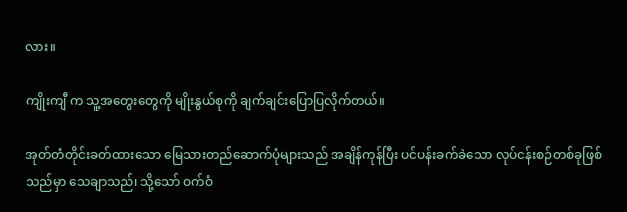လား။

ကျိုးကျီ က သူ့အတွေးတွေကို မျိုးနွယ်စုကို ချက်ချင်းပြောပြလိုက်တယ်။

အုတ်တံတိုင်းခတ်ထားသော မြေသားတည်ဆောက်ပုံများသည် အချိန်ကုန်ပြီး ပင်ပန်းခက်ခဲသော လုပ်ငန်းစဉ်တစ်ခုဖြစ်သည်မှာ သေချာသည်၊ သို့သော် ဝက်ဝံ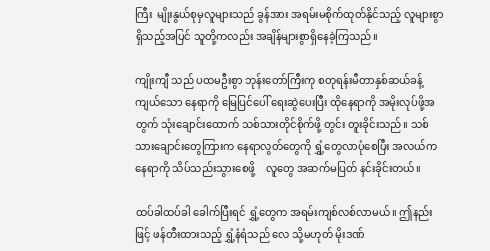ကြီး  မျိုးနွယ်စုမှလူများသည် ခွန်အား အရမ်းမစိုက်ထုတ်နိုင်သည့် လူများစွာ ရှိသည့်အပြင် သူတို့ကလည်း အချိန်များစွာရှိနေခဲ့ကြသည်။

ကျိုးကျီ သည် ပထမဦးစွာ ဘုန်းတော်ကြီးကု စတုရန်းမီတာနှစ်ဆယ်ခန့်ကျယ်သော နေရာကို မြေပြင်ပေါ် ရေးဆွဲပေးပြီး ထိုနေရာကို အမိုးလုပ်ဖို့အတွက် သုံးချောင်းထောက် သစ်သားတိုင်စိုက်ဖို့ တွင်း တူးခိုင်းသည်။ သစ်သားချောင်းတွေကြားက နေရာလွတ်တွေကို ရွှံ့တွေလာပုံစေပြီး အလယ်က နေရာကို သိပ်သည်းသွားစေဖို့    လူတွေ အဆက်မပြတ် နင်းခိုင်းတယ်။

ထပ်ခါထပ်ခါ ခေါက်ပြီးရင် ရွှံ့တွေက အရမ်းကျစ်လစ်လာမယ်။ ဤနည်းဖြင့် ဖန်တီးထားသည့် ရွှံ့နံရံသည် လေ သို့မဟုတ် မိုးဒဏ်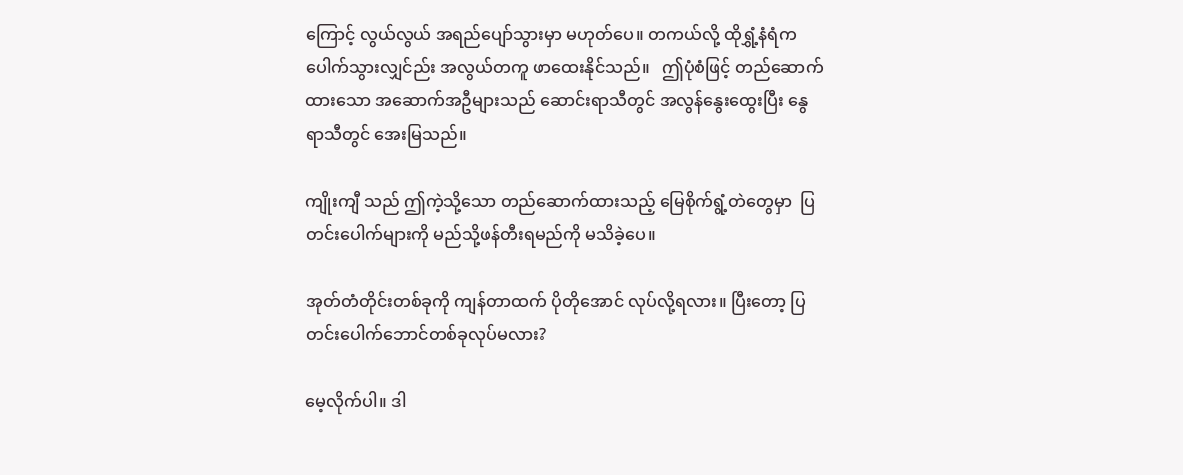ကြောင့် လွယ်လွယ် အရည်ပျော်သွားမှာ မဟုတ်ပေ။ တကယ်လို့ ထိုရွှံ့နံရံက ပေါက်သွားလျှင်ည်း အလွယ်တကူ ဖာထေးနိုင်သည်။   ဤပုံစံဖြင့် တည်ဆောက်ထားသော အဆောက်အဦများသည် ဆောင်းရာသီတွင် အလွန်နွေးထွေးပြီး နွေရာသီတွင် အေးမြသည်။

ကျိုးကျီ သည် ဤကဲ့သို့သော တည်ဆောက်ထားသည့် မြေစိုက်ရွံ့တဲတွေမှာ  ပြတင်းပေါက်များကို မည်သို့ဖန်တီးရမည်ကို မသိခဲ့ပေ။

အုတ်တံတိုင်းတစ်ခုကို ကျန်တာထက် ပိုတိုအောင် လုပ်လို့ရလား။ ပြီးတော့ ပြတင်းပေါက်ဘောင်တစ်ခုလုပ်မလား?

မေ့လိုက်ပါ။ ဒါ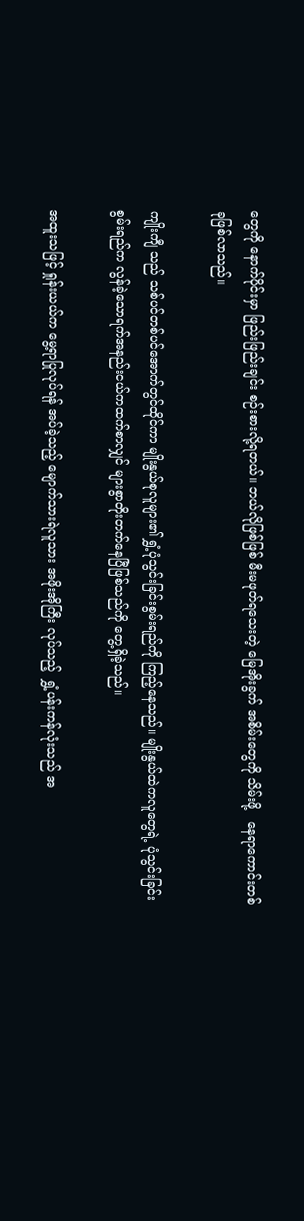တွေကို နောက်ပိုင်းမှာ ဖြည်းဖြည်းချင်း စဉ်းစားလို့ရတယ်။ ဘယ်လိုဖြစ်ဖြစ် မီးမဖုတ်ရသေးတဲ့ မြေအိုးခွက် အစိမ်းတွေကို သိမ်းဖို့   နေရာကောင်းတစ်ခုဖြစ်လာသည်။

ကျိုးကျီ သည် သစ်ပင်တစ်ပင်အောက်တွင်ထိုင်ကာ မျိုးနွယ်စုလူများ၏ ရွှံ့ပုံသွင်းခြင်းစွမ်းရည်ကို ကြည့်နေသည်။ မျိုးနွယ်ထဲကလူတွေရဲ့ ပုံသွင်းခြင်း စွမ်းရည်က လွန်ခဲ့သောရက်အနည်းငယ်ကထက်စာလျှင် များစွာတိုးတက်နေပြီဖြစ်သည်ကို တွေ့ရှိခဲ့သည်။

အထူးသဖြင့် ရှုန်းယယ်က မွေ့ရာပြုလုပ်ရန် အပ်ခဲ့သည့် မျောက်သားရဲလူသား အဖိုးအိုကြီး လုပ်သည့်  ရွှံ့ပန်းကန်လုံးသည် အ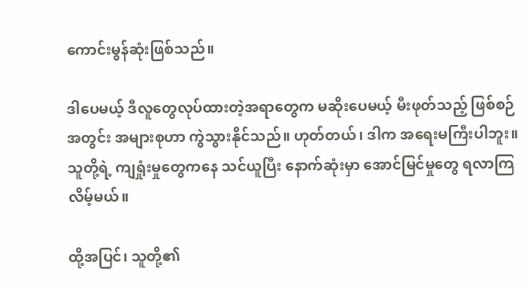ကောင်းမွန်ဆုံးဖြစ်သည်။

ဒါပေမယ့် ဒီလူတွေလုပ်ထားတဲ့အရာတွေက မဆိုးပေမယ့် မီးဖုတ်သည့် ဖြစ်စဉ်အတွင်း အများစုဟာ ကွဲသွားနိုင်သည်။ ဟုတ်တယ်၊ ဒါက အရေးမကြီးပါဘူး။ သူတို့ရဲ့ ကျရှုံးမှုတွေကနေ သင်ယူပြီး နောက်ဆုံးမှာ အောင်မြင်မှုတွေ ရလာကြလိမ့်မယ်။

ထို့အပြင်၊ သူတို့၏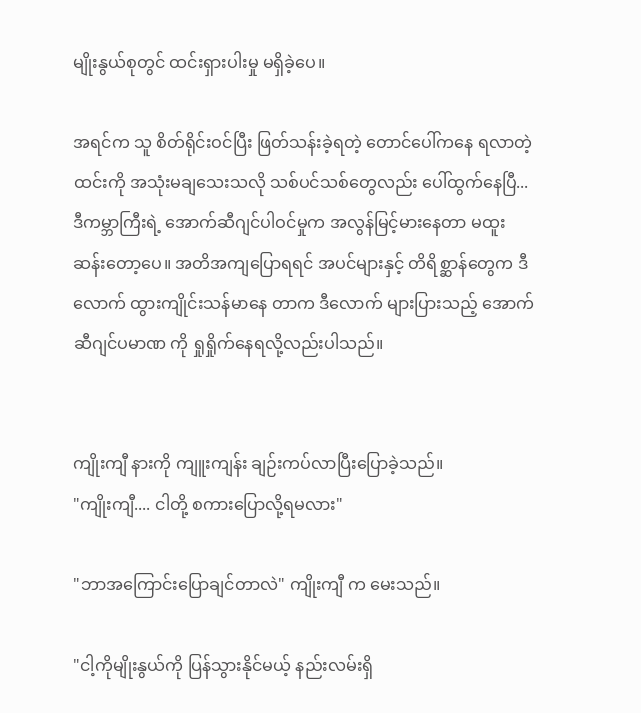မျိုးနွယ်စုတွင် ထင်းရှားပါးမှု မရှိခဲ့ပေ။

အရင်က သူ စိတ်ရိုင်းဝင်ပြီး ဖြတ်သန်းခဲ့ရတဲ့ တောင်ပေါ်ကနေ ရလာတဲ့ ထင်းကို အသုံးမချသေးသလို သစ်ပင်သစ်တွေလည်း ပေါ်ထွက်နေပြီ... ဒီကမ္ဘာကြီးရဲ့ အောက်ဆီဂျင်ပါဝင်မှုက အလွန်မြင့်မားနေတာ မထူးဆန်းတော့ပေ။ အတိအကျပြောရရင် အပင်များနှင့် တိရိစ္ဆာန်တွေက ဒီလောက် ထွားကျိုင်းသန်မာနေ တာက ဒီလောက် များပြားသည့် အောက်ဆီဂျင်ပမာဏ ကို ရှုရှိုက်နေရလို့လည်းပါသည်။


ကျိုးကျီ နားကို ကျူးကျန်း ချဉ်းကပ်လာပြီးပြောခဲ့သည်။
"ကျိုးကျီ.... ငါတို့ စကားပြောလို့ရမလား"

"ဘာအကြောင်းပြောချင်တာလဲ" ကျိုးကျီ က မေးသည်။

"ငါ့ကိုမျိုးနွယ်ကို ပြန်သွားနိုင်မယ့် နည်းလမ်းရှိ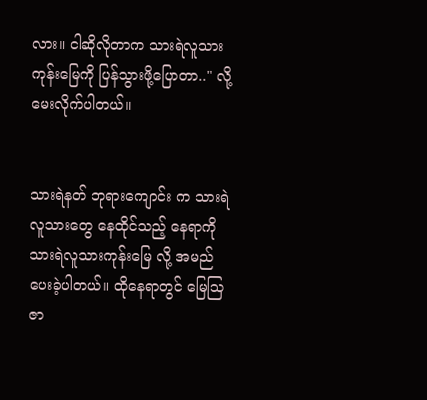လား။ ငါဆိုလိုတာက သားရဲလူသား ကုန်းမြေကို ပြန်သွားဖို့ပြောတာ.." လို့ မေးလိုက်ပါတယ်။


သားရဲနတ် ဘုရားကျောင်း က သားရဲလူသားတွေ နေထိုင်သည့် နေရာကို သားရဲလူသားကုန်းမြေ လို့ အမည်ပေးခဲ့ပါတယ်။ ထိုနေရာတွင် မြေသြဇာ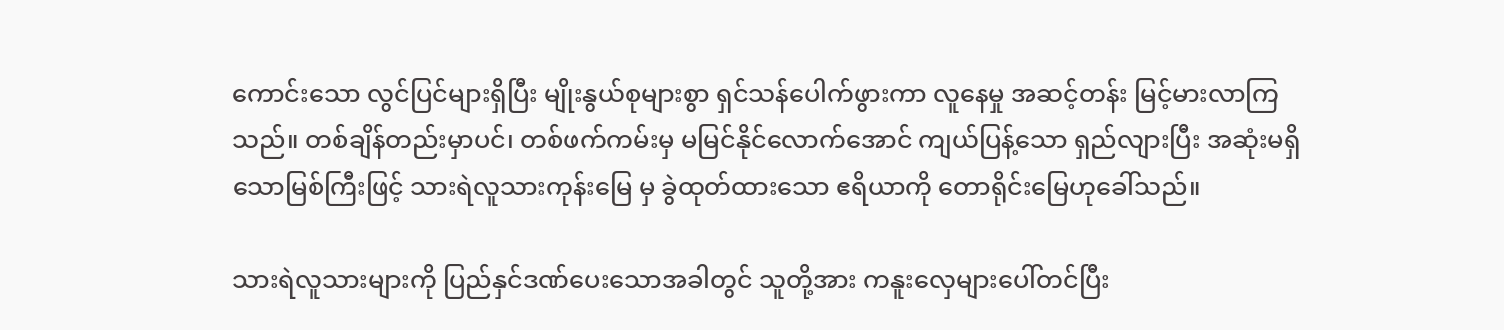ကောင်းသော လွင်ပြင်များရှိပြီး မျိုးနွယ်စုများစွာ ရှင်သန်ပေါက်ဖွားကာ လူနေမှု အဆင့်တန်း မြင့်မားလာကြသည်။ တစ်ချိန်တည်းမှာပင်၊ တစ်ဖက်ကမ်းမှ မမြင်နိုင်လောက်အောင် ကျယ်ပြန့်သော ရှည်လျားပြီး အဆုံးမရှိသောမြစ်ကြီးဖြင့် သားရဲလူသားကုန်းမြေ မှ ခွဲထုတ်ထားသော ဧရိယာကို တောရိုင်းမြေဟုခေါ်သည်။

သားရဲလူသားများကို ပြည်နှင်ဒဏ်ပေးသောအခါတွင် သူတို့အား ကနူးလှေများပေါ်တင်ပြီး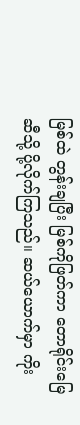မြစ်ထဲ တွန်းချပြီး မြစ်ကိုဖြတ်ကာ တောရိုင်းမြေဆီသို့ ပို့လိုက်ကြသည်။ ဆယ်ယောက်မှာ ကိုး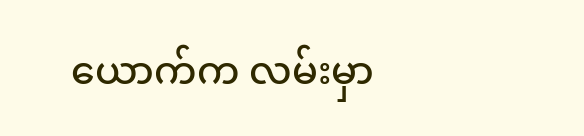ယောက်က လမ်းမှာ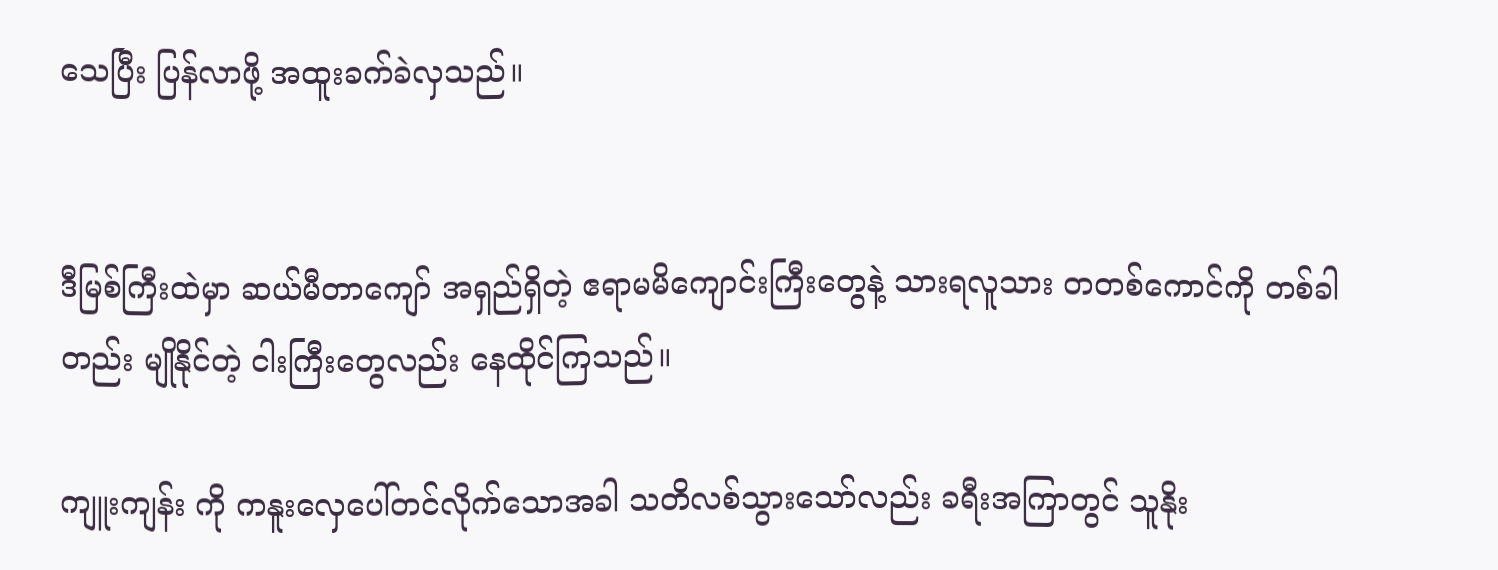သေပြီး ပြန်လာဖို့ အထူးခက်ခဲလှသည်။


ဒီမြစ်ကြီးထဲမှာ ဆယ်မီတာကျော် အရှည်ရှိတဲ့ ဧရာမမိကျောင်းကြီးတွေနဲ့ သားရလူသား တတစ်ကောင်ကို တစ်ခါတည်း မျိုနိုင်တဲ့ ငါးကြီးတွေလည်း နေထိုင်ကြသည်။

ကျူးကျန်း ကို ကနူးလှေပေါ်တင်လိုက်သောအခါ သတိလစ်သွားသော်လည်း ခရီးအကြာတွင် သူနိုး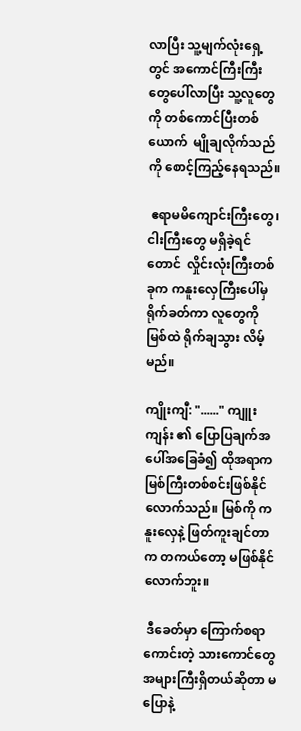လာပြီး သူ့မျက်လုံးရှေ့တွင် အကောင်ကြီးကြီး တွေပေါ်လာပြီး သူ့လူတွေကို တစ်ကောင်ပြီးတစ်ယောက်  မျိုချလိုက်သည်ကို စောင့်ကြည့်နေရသည်။

 ဧရာမမိကျောင်းကြီးတွေ၊ ငါးကြီးတွေ မရှိခဲ့ရင်တောင်  လှိုင်းလုံးကြီးတစ်ခုက ကနူးလှေကြီးပေါ်မှ ရိုက်ခတ်ကာ လူတွေကို မြစ်ထဲ ရိုက်ချသွား လိမ့်မည်။

ကျိုးကျီ: "......" ကျူးကျန်း ၏ ပြောပြချက်အပေါ်အခြေခံ၍ ထိုအရာက  မြစ်ကြီးတစ်စင်းဖြစ်နိုင်လောက်သည်။ မြစ်ကို ကနူးလှေနဲ့ ဖြတ်ကူးချင်တာက တကယ်တော့ မဖြစ်နိုင်လောက်ဘူး။

 ဒီခေတ်မှာ ကြောက်စရာကောင်းတဲ့ သားကောင်တွေ အများကြီးရှိတယ်ဆိုတာ မပြောနဲ့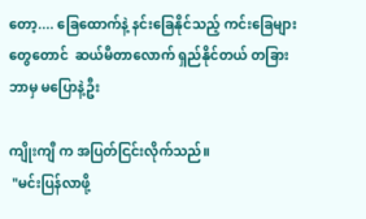တော့.... ခြေထောက်နဲ့ နင်းခြေနိုင်သည့် ကင်းခြေများတွေတောင်  ဆယ်မီတာလောက် ရှည်နိုင်တယ် တခြားဘာမှ မပြောနဲ့ဦး

ကျိုးကျီ က အပြတ်ငြင်းလိုက်သည်။
 "မင်းပြန်လာဖို့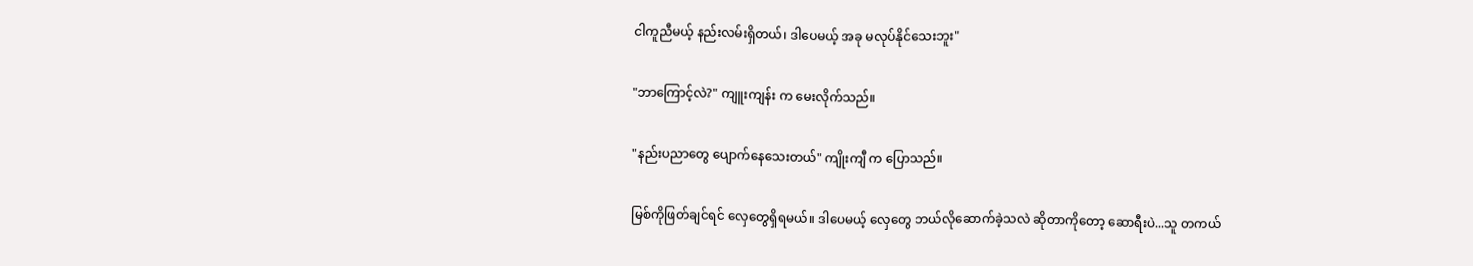ငါကူညီမယ့် နည်းလမ်းရှိတယ်၊ ဒါပေမယ့် အခု မလုပ်နိုင်သေးဘူး"

"ဘာကြောင့်လဲ?" ကျူးကျန်း က မေးလိုက်သည်။

"နည်းပညာတွေ ပျောက်နေသေးတယ်" ကျိုးကျီ က ပြောသည်။

မြစ်ကိုဖြတ်ချင်ရင် လှေတွေရှိရမယ်။ ဒါပေမယ့် လှေတွေ ဘယ်လိုဆောက်ခဲ့သလဲ ဆိုတာကိုတော့ ဆောရီးပဲ...သူ တကယ်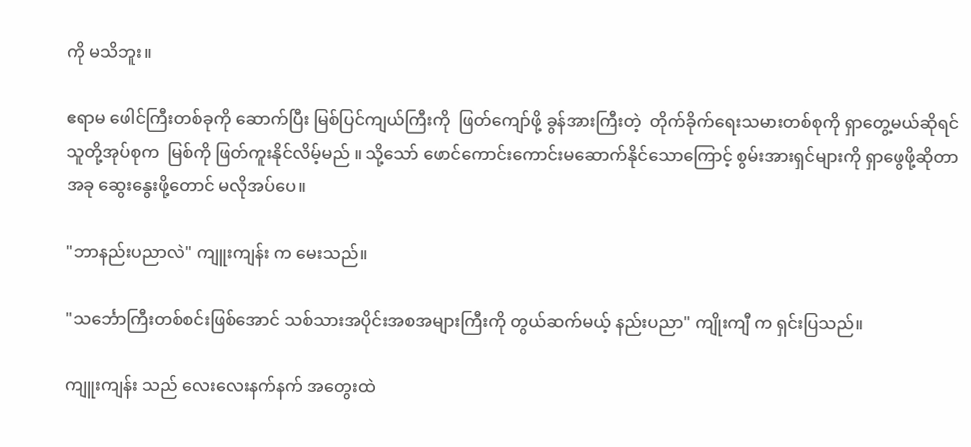ကို မသိဘူး။

ဧရာမ ဖေါင်ကြီးတစ်ခုကို ဆောက်ပြီး မြစ်ပြင်ကျယ်ကြီးကို  ဖြတ်ကျော်ဖို့ ခွန်အားကြီးတဲ့  တိုက်ခိုက်ရေးသမားတစ်စုကို ရှာတွေ့မယ်ဆိုရင် သူတို့အုပ်စုက  မြစ်ကို ဖြတ်ကူးနိုင်လိမ့်မည် ။ သို့သော် ဖောင်ကောင်းကောင်းမဆောက်နိုင်သောကြောင့် စွမ်းအားရှင်များကို ရှာဖွေဖို့ဆိုတာ အခု ဆွေးနွေးဖို့တောင် မလိုအပ်ပေ။

"ဘာနည်းပညာလဲ" ကျူးကျန်း က မေးသည်။

"သင်္ဘောကြီးတစ်စင်းဖြစ်အောင် သစ်သားအပိုင်းအစအများကြီးကို တွယ်ဆက်မယ့် နည်းပညာ" ကျိုးကျီ က ရှင်းပြသည်။

ကျူးကျန်း သည် လေးလေးနက်နက် အတွေးထဲ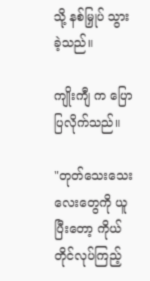သို့ နစ်မြှုပ် သွားခဲ့သည်။

ကျိုးကျီ က ပြောပြလိုက်သည်။

"တုတ်သေးသေးလေးတွေကို ယူပြီးတော့ ကိုယ်တိုင်လုပ်ကြည့်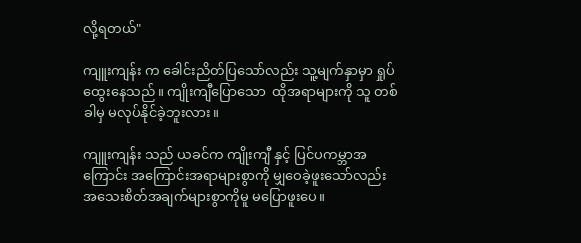လို့ရတယ်"

ကျူးကျန်း က ခေါင်းညိတ်ပြသော်လည်း သူ့မျက်နှာမှာ ရှုပ်ထွေးနေသည်။ ကျိုးကျီပြောသော  ထိုအရာများကို သူ တစ်ခါမှ မလုပ်နိုင်ခဲ့ဘူးလား။

ကျူးကျန်း သည် ယခင်က ကျိုးကျီ နှင့် ပြင်ပကမ္ဘာအကြောင်း အကြောင်းအရာများစွာကို မျှဝေခဲ့ဖူးသော်လည်း အသေးစိတ်အချက်များစွာကိုမူ မပြောဖူးပေ။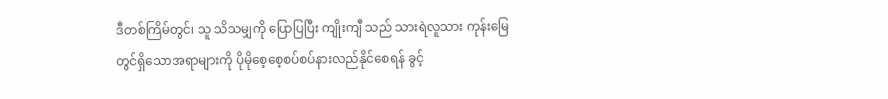ဒီတစ်ကြိမ်တွင်၊ သူ သိသမျှကို ပြောပြပြီး ကျိုးကျီ သည် သားရဲလူသား ကုန်းမြေ တွင်ရှိသောအရာများကို ပိုမိုစေ့စေ့စပ်စပ်နားလည်နိုင်စေရန် ခွင့်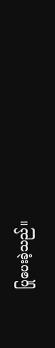ပြုပေးခဲ့သည်။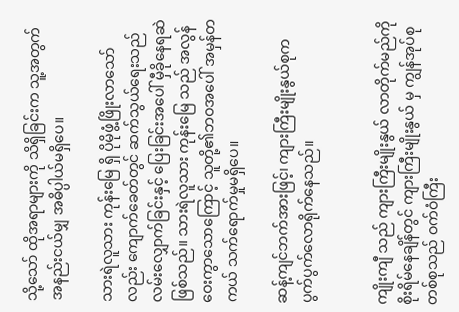သို့သော် ထိုအရာများကို သိရှိခြင်းက သူ့အတွက် အနည်းငယ်မျှ အဓိပ္ပါယ်မရှိပေ။

သားရဲလူသား ကုန်းမြေ ရှိ ပိုမိုဖွံ့ဖြိုးလာသော်လည်း ကျောက်ခေတ်တွင် ဆက်သွယ်ရေးသည် လမ်းလျှောက်ခြင်းနှင့် ပြေးခြင်းအပေါ် မှီခိုနေရဆဲဖြစ်သည်။ သားရဲလူသား ကုန်းမြေ သည် အလွန်ဝေးကွာသောကြောင့် သူတို့၏ဘဝအပေါ် အမှန်တကယ် သက်ရောက်မှုမရှိပေ။

ဆန့်ကျင်ဘက်အားဖြင့်၊ ကျားကြီးမျိုးနွယ်စုက ပွက်ပွက်လောရိုက်နေသည်။


ကျိုးကျီ သည် ကျားကြီးမျိုးနွယ် လာတိုက်မည်ကို စိုးရိမ်နေချိန်တွင် ကျားကြီးမျိုးနွယ် မှ ကျွန်အုပ်စုတစ်စုသည် ဝက်ဝံကြီး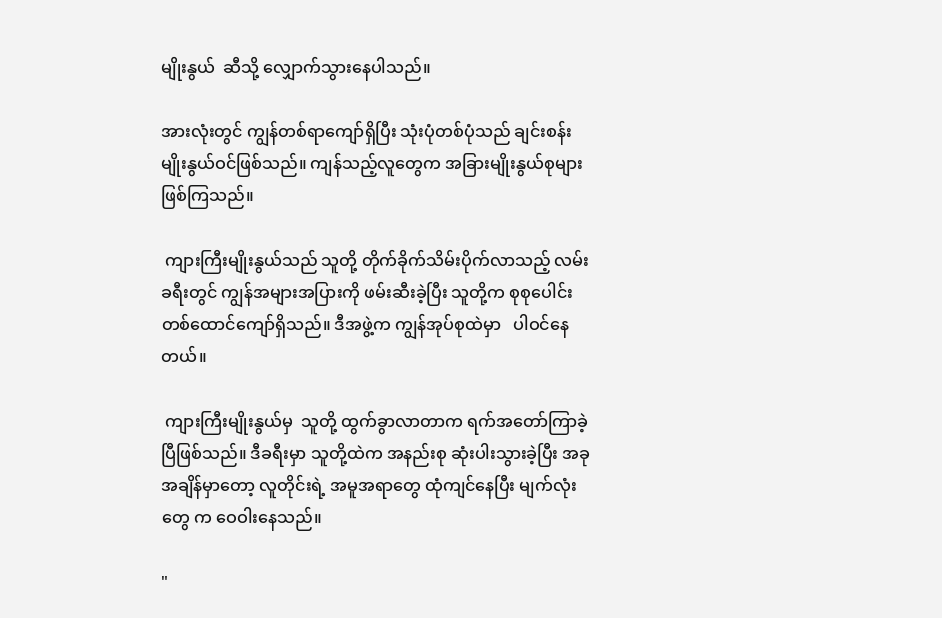မျိုးနွယ်  ဆီသို့ လျှောက်သွားနေပါသည်။

အားလုံးတွင် ကျွန်တစ်ရာကျော်ရှိပြီး သုံးပုံတစ်ပုံသည် ချင်းစန်း မျိုးနွယ်ဝင်ဖြစ်သည်။ ကျန်သည့်လူတွေက အခြားမျိုးနွယ်စုများ ဖြစ်ကြသည်။

 ကျားကြီးမျိုးနွယ်သည် သူတို့ တိုက်ခိုက်သိမ်းပိုက်လာသည့် လမ်း ခရီးတွင် ကျွန်အများအပြားကို ဖမ်းဆီးခဲ့ပြီး သူတို့က စုစုပေါင်း တစ်ထောင်ကျော်ရှိသည်။ ဒီအဖွဲ့က ကျွန်အုပ်စုထဲမှာ   ပါဝင်နေတယ်။

 ကျားကြီးမျိုးနွယ်မှ  သူတို့ ထွက်ခွာလာတာက ရက်အတော်ကြာခဲ့ပြီဖြစ်သည်။ ဒီခရီးမှာ သူတို့ထဲက အနည်းစု ဆုံးပါးသွားခဲ့ပြီး အခုအချိန်မှာတော့ လူတိုင်းရဲ့ အမူအရာတွေ ထုံကျင်နေပြီး မျက်လုံးတွေ က ဝေဝါးနေသည်။

"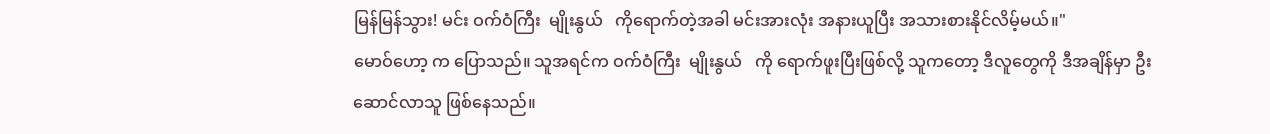မြန်မြန်သွား! မင်း ဝက်ဝံကြီး  မျိုးနွယ်   ကိုရောက်တဲ့အခါ မင်းအားလုံး အနားယူပြီး အသားစားနိုင်လိမ့်မယ်။"
မောဝ်ဟော့ က ပြောသည်။ သူအရင်က ဝက်ဝံကြီး  မျိုးနွယ်   ကို ရောက်ဖူးပြီးဖြစ်လို့ သူကတော့ ဒီလူတွေကို ဒီအချိန်မှာ ဦးဆောင်လာသူ ဖြစ်နေသည်။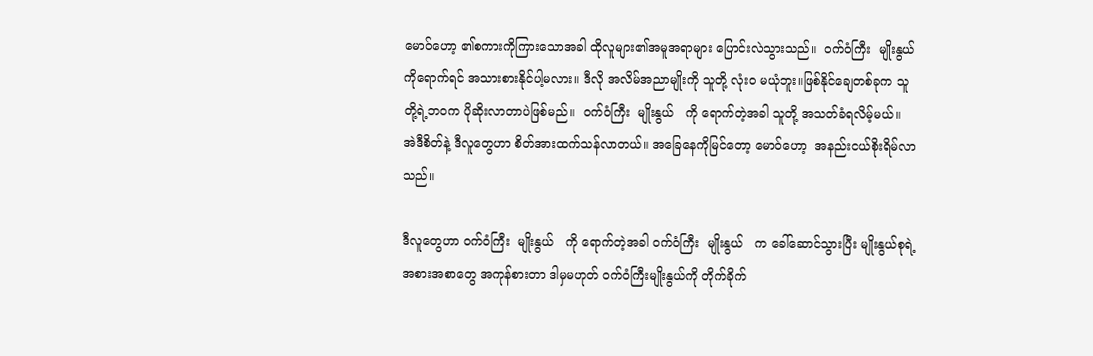မောဝ်ဟော့ ၏စကားကိုကြားသောအခါ ထိုလူများ၏အမူအရာများ ပြောင်းလဲသွားသည်။  ဝက်ဝံကြီး  မျိုးနွယ်   ကိုရောက်ရင် အသားစားနိုင်ပါ့မလား။ ဒီလို အလိမ်အညာမျိုးကို သူတို့ လုံးဝ မယုံဘူး။ဖြစ်နိုင်ချေတစ်ခုက သူတို့ရဲ့ဘဝက ပိုဆိုးလာတာပဲဖြစ်မည်။  ဝက်ဝံကြီး  မျိုးနွယ်   ကို ရောက်တဲ့အခါ သူတို့ အသတ်ခံရလိမ့်မယ်။  အဲဒီစိတ်နဲ့ ဒီလူတွေဟာ စိတ်အားထက်သန်လာတယ်။ အခြေနေကိုမြင်တော့ မောဝ်ဟော့  အနည်းငယ်စိုးရိမ်လာသည်။

ဒီလူတွေဟာ ဝက်ဝံကြီး  မျိုးနွယ်   ကို ရောက်တဲ့အခါ ဝက်ဝံကြီး  မျိုးနွယ်   က ခေါ်ဆောင်သွားပြီး မျိုးနွယ်စုရဲ့ အစားအစာတွေ အကုန်စားတာ ဒါမှမဟုတ် ဝက်ဝံကြီးမျိုးနွယ်ကို တိုက်ခိုက်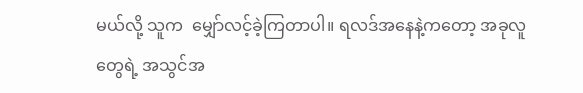မယ်လို့ သူက  မျှော်လင့်ခဲ့ကြတာပါ။ ရလဒ်အနေနဲ့ကတော့ အခုလူတွေရဲ့ အသွင်အ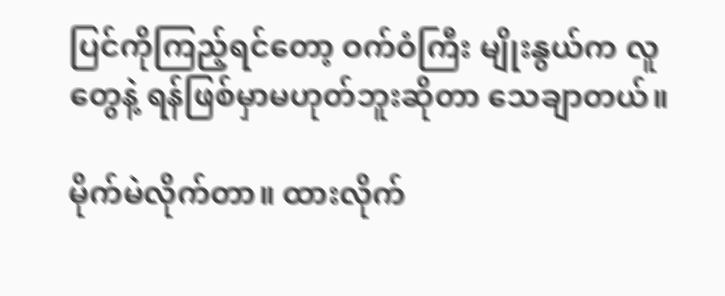ပြင်ကိုကြည့်ရင်တော့ ဝက်ဝံကြီး မျိုးနွယ်က လူတွေနဲ့ ရန်ဖြစ်မှာမဟုတ်ဘူးဆိုတာ သေချာတယ်။

မိုက်မဲလိုက်တာ။ ထားလိုက်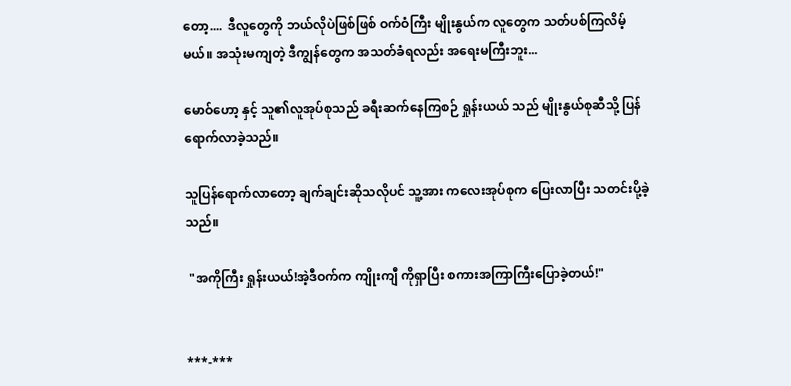တော့....  ဒီလူတွေကို ဘယ်လိုပဲဖြစ်ဖြစ် ဝက်ဝံကြီး မျိုးနွယ်က လူတွေက သတ်ပစ်ကြလိမ့်မယ်။ အသုံးမကျတဲ့ ဒီကျွန်တွေက အသတ်ခံရလည်း အရေးမကြီးဘူး...

မောဝ်ဟော့ နှင့် သူ၏လူအုပ်စုသည် ခရီးဆက်နေကြစဉ် ရှုန်းယယ် သည် မျိုးနွယ်စုဆီသို့ ပြန်ရောက်လာခဲ့သည်။

သူပြန်ရောက်လာတော့ ချက်ချင်းဆိုသလိုပင် သူ့အား ကလေးအုပ်စုက ပြေးလာပြီး သတင်းပို့ခဲ့သည်။

 "အကိုကြီး ရှုန်းယယ်!အဲ့ဒီဝက်က ကျိုးကျီ ကိုရှာပြီး စကားအကြာကြီးပြောခဲ့တယ်!"


***-***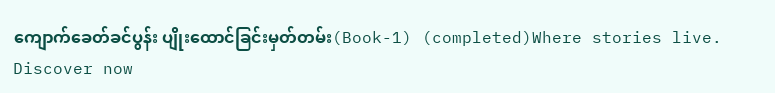ကျောက်ခေတ်ခင်ပွန်း ပျိုးထောင်ခြင်းမှတ်တမ်း(Book-1) (completed)Where stories live. Discover now